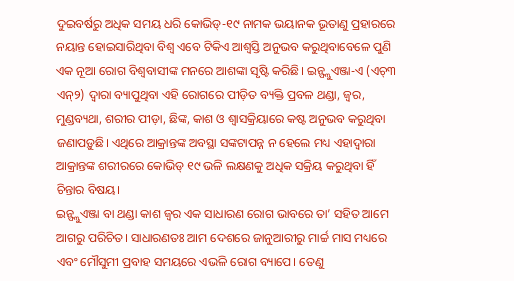ଦୁଇବର୍ଷରୁ ଅଧିକ ସମୟ ଧରି କୋଭିଡ୍-୧୯ ନାମକ ଭୟାନକ ଭୂତାଣୁ ପ୍ରହାରରେ ନୟାନ୍ତ ହୋଇସାରିଥିବା ବିଶ୍ୱ ଏବେ ଟିକିଏ ଆଶ୍ୱସ୍ତି ଅନୁଭବ କରୁଥିବାବେଳେ ପୁଣି ଏକ ନୂଆ ରୋଗ ବିଶ୍ୱବାସୀଙ୍କ ମନରେ ଆଶଙ୍କା ସୃଷ୍ଟି କରିଛି। ଇନ୍ଫ୍ଲୁଏଞ୍ଜା-ଏ (ଏଚ୍୩ ଏନ୍୨) ଦ୍ୱାରା ବ୍ୟାପୁଥିବା ଏହି ରୋଗରେ ପୀଡ଼ିତ ବ୍ୟକ୍ତି ପ୍ରବଳ ଥଣ୍ଡା, ଜ୍ୱର, ମୁଣ୍ଡବ୍ୟଥା, ଶରୀର ପୀଡ଼ା, ଛିଙ୍କ, କାଶ ଓ ଶ୍ୱାସକ୍ରିୟାରେ କଷ୍ଟ ଅନୁଭବ କରୁଥିବା ଜଣାପଡ଼ୁଛି। ଏଥିରେ ଆକ୍ରାନ୍ତଙ୍କ ଅବସ୍ଥା ସଙ୍କଟାପନ୍ନ ନ ହେଲେ ମଧ୍ୟ ଏହାଦ୍ୱାରା ଆକ୍ରାନ୍ତଙ୍କ ଶରୀରରେ କୋଭିଡ୍ ୧୯ ଭଳି ଲକ୍ଷଣକୁ ଅଧିକ ସକ୍ରିୟ କରୁଥିବା ହିଁ ଚିନ୍ତାର ବିଷୟ।
ଇନ୍ଫ୍ଲୁଏଞ୍ଜା ବା ଥଣ୍ଡା କାଶ ଜ୍ୱର ଏକ ସାଧାରଣ ରୋଗ ଭାବରେ ତା’ ସହିତ ଆମେ ଆଗରୁ ପରିଚିତ। ସାଧାରଣତଃ ଆମ ଦେଶରେ ଜାନୁଆରୀରୁ ମାର୍ଚ୍ଚ ମାସ ମଧ୍ୟରେ ଏବଂ ମୌସୁମୀ ପ୍ରବାହ ସମୟରେ ଏଭଳି ରୋଗ ବ୍ୟାପେ। ତେଣୁ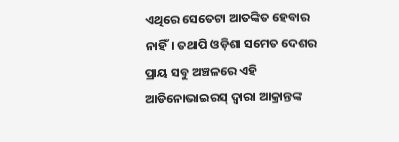ଏଥିରେ ସେତେଟା ଆତଙ୍କିତ ହେବାର ନାହିଁ। ତଥାପି ଓଡ଼ିଶା ସମେତ ଦେଶର ପ୍ରାୟ ସବୁ ଅଞ୍ଚଳରେ ଏହି ଆଡିନୋଭାଇରସ୍ ଦ୍ୱାରା ଆକ୍ରାନ୍ତଙ୍କ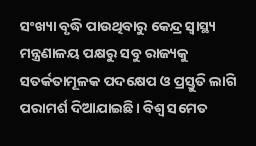ସଂଖ୍ୟା ବୃଦ୍ଧି ପାଉଥିବାରୁ କେନ୍ଦ୍ର ସ୍ୱାସ୍ଥ୍ୟ ମନ୍ତ୍ରଣାଳୟ ପକ୍ଷରୁ ସବୁ ରାଜ୍ୟକୁ ସତର୍କତାମୂଳକ ପଦକ୍ଷେପ ଓ ପ୍ରସ୍ତୁତି ଲାଗି ପରାମର୍ଶ ଦିଆଯାଇଛି। ବିଶ୍ୱ ସମେତ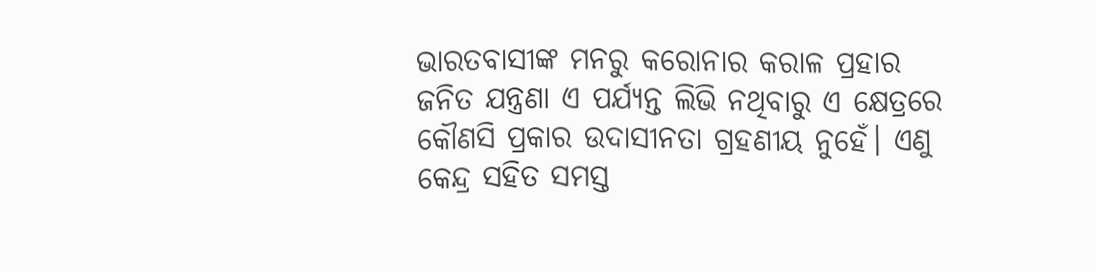ଭାରତବାସୀଙ୍କ ମନରୁ କରୋନାର କରାଳ ପ୍ରହାର ଜନିତ ଯନ୍ତ୍ରଣା ଏ ପର୍ଯ୍ୟନ୍ତ ଲିଭି ନଥିବାରୁ ଏ କ୍ଷେତ୍ରରେ କୌଣସି ପ୍ରକାର ଉଦାସୀନତା ଗ୍ରହଣୀୟ ନୁହେଁ। ଏଣୁ କେନ୍ଦ୍ର ସହିତ ସମସ୍ତ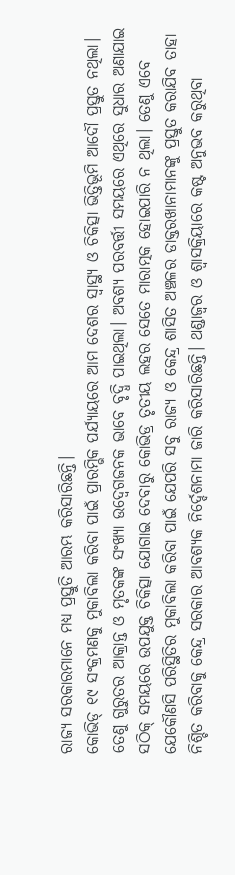ରାଜ୍ୟ ସରକାରମାନେ ମଧ୍ୟ ପ୍ରସ୍ତୁତି ଆରମ୍ଭ କରିସାରିଛନ୍ତି।
କୋଭିଡ୍ ୧୯ ସଂକ୍ରମଣକୁ ମୁକାବିଲା କରିବା ପାଇଁ ପ୍ରାରମ୍ଭିକ ପର୍ଯ୍ୟାୟରେ ଆମ ଦେଶର ସ୍ୱାସ୍ଥ୍ୟ ଓ ଚିକିତ୍ସା ଭିତ୍ତିଭୂମି ଆଦୌ ପ୍ରସ୍ତୁତ ନଥିଲା। ତେଣୁ ଗୁରୁତର ଆକ୍ରାନ୍ତ ଓ ମୃତକଙ୍କ ସଂଖ୍ୟା ଉଦ୍ବେଗଜନକ ଭାବେ ବୃଦ୍ଧି ପାଇଥିଲା। ଅବଶ୍ୟ ପରବର୍ତ୍ତୀ ସମୟରେ ଏଥିରେ ସୁଧାର ଅଣାଯାଇ ସଠିକ୍ ସମୟରେ ଉପଯୁକ୍ତ ଚିକିତ୍ସା ଯୋଗାଇ ଦେବାରୁ କୋଭିଡ୍ର ତୃତୀୟ ଲହର ସେତେ ମାରାତ୍ମକ ହୋଇପାରି ନ ଥିଲା। ତେଣୁ ଏବେ ଯେକୌଣସି ପରିସ୍ଥିତିର ମୁକାବିଲା କରିବା ପାଇଁ ଯେପରି ସବୁ ରାଜ୍ୟ ଓ କେନ୍ଦ୍ର ଶାସିତ ଅଞ୍ଚଳର ଡାକ୍ତରଖାନାମାନଙ୍କୁ ପ୍ରସ୍ତୁତ କରାଯିବ ତାହା ନିଶ୍ଚିତ କରିବାକୁ କେନ୍ଦ୍ର ସରକାର ଆବଶ୍ୟକ ନିର୍ଦ୍ଦେଶନାମା ଜାରି କରିସାରିଛନ୍ତି। ଥଣ୍ଡାଜ୍ୱର ଓ ଶ୍ୱାସକ୍ରିୟାରେ କଷ୍ଟ ଅନୁଭବ କରୁଥିବା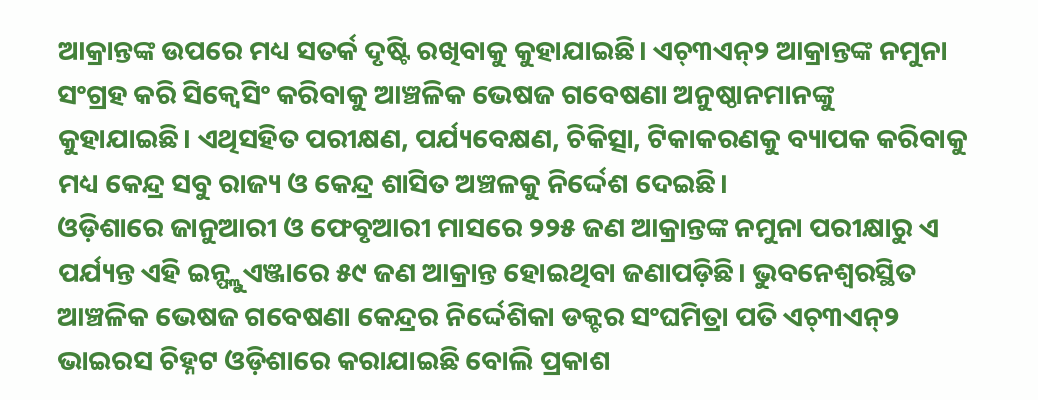ଆକ୍ରାନ୍ତଙ୍କ ଉପରେ ମଧ୍ୟ ସତର୍କ ଦୃଷ୍ଟି ରଖିବାକୁ କୁହାଯାଇଛି। ଏଚ୍୩ଏନ୍୨ ଆକ୍ରାନ୍ତଙ୍କ ନମୁନା ସଂଗ୍ରହ କରି ସିକ୍ୱେସିଂ କରିବାକୁ ଆଞ୍ଚଳିକ ଭେଷଜ ଗବେଷଣା ଅନୁଷ୍ଠାନମାନଙ୍କୁ କୁହାଯାଇଛି। ଏଥିସହିତ ପରୀକ୍ଷଣ, ପର୍ଯ୍ୟବେକ୍ଷଣ, ଚିକିତ୍ସା, ଟିକାକରଣକୁ ବ୍ୟାପକ କରିବାକୁ ମଧ୍ୟ କେନ୍ଦ୍ର ସବୁ ରାଜ୍ୟ ଓ କେନ୍ଦ୍ର ଶାସିତ ଅଞ୍ଚଳକୁ ନିର୍ଦ୍ଦେଶ ଦେଇଛି।
ଓଡ଼ିଶାରେ ଜାନୁଆରୀ ଓ ଫେବୃଆରୀ ମାସରେ ୨୨୫ ଜଣ ଆକ୍ରାନ୍ତଙ୍କ ନମୁନା ପରୀକ୍ଷାରୁ ଏ ପର୍ଯ୍ୟନ୍ତ ଏହି ଇନ୍ଫ୍ଲୁଏଞ୍ଜାରେ ୫୯ ଜଣ ଆକ୍ରାନ୍ତ ହୋଇଥିବା ଜଣାପଡ଼ିଛି। ଭୁବନେଶ୍ୱରସ୍ଥିତ ଆଞ୍ଚଳିକ ଭେଷଜ ଗବେଷଣା କେନ୍ଦ୍ରର ନିର୍ଦ୍ଦେଶିକା ଡକ୍ଟର ସଂଘମିତ୍ରା ପତି ଏଚ୍୩ଏନ୍୨ ଭାଇରସ ଚିହ୍ନଟ ଓଡ଼ିଶାରେ କରାଯାଇଛି ବୋଲି ପ୍ରକାଶ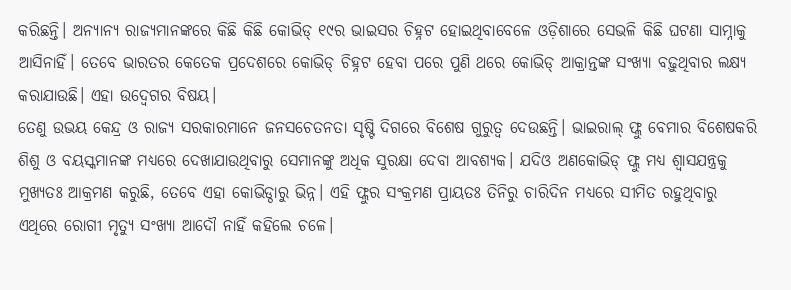କରିଛନ୍ତି। ଅନ୍ୟାନ୍ୟ ରାଜ୍ୟମାନଙ୍କରେ କିଛି କିଛି କୋଭିଡ୍ ୧୯ର ଭାଇସର ଚିହ୍ନଟ ହୋଇଥିବାବେଳେ ଓଡ଼ିଶାରେ ସେଭଳି କିଛି ଘଟଣା ସାମ୍ନାକୁ ଆସିନାହିଁ। ତେବେ ଭାରତର କେତେକ ପ୍ରଦେଶରେ କୋଭିଡ୍ ଚିହ୍ନଟ ହେବା ପରେ ପୁଣି ଥରେ କୋଭିଡ୍ ଆକ୍ରାନ୍ତଙ୍କ ସଂଖ୍ୟା ବଢ଼ୁଥିବାର ଲକ୍ଷ୍ୟ କରାଯାଉଛି। ଏହା ଉଦ୍ବେଗର ବିଷୟ।
ତେଣୁ ଉଭୟ କେନ୍ଦ୍ର ଓ ରାଜ୍ୟ ସରକାରମାନେ ଜନସଚେତନତା ସୃଷ୍ଟି ଦିଗରେ ବିଶେଷ ଗୁରୁତ୍ୱ ଦେଉଛନ୍ତି। ଭାଇରାଲ୍ ଫ୍ଲୁ ବେମାର ବିଶେଷକରି ଶିଶୁ ଓ ବୟସ୍କମାନଙ୍କ ମଧ୍ୟରେ ଦେଖାଯାଉଥିବାରୁ ସେମାନଙ୍କୁ ଅଧିକ ସୁରକ୍ଷା ଦେବା ଆବଶ୍ୟକ। ଯଦିଓ ଅଣକୋଭିଡ୍ ଫ୍ଲୁ ମଧ୍ୟ ଶ୍ୱାସଯନ୍ତ୍ରକୁ ମୁଖ୍ୟତଃ ଆକ୍ରମଣ କରୁଛି, ତେବେ ଏହା କୋଭିଡ୍ଠାରୁ ଭିନ୍ନ। ଏହି ଫ୍ଲୁର ସଂକ୍ରମଣ ପ୍ରାୟତଃ ତିନିରୁ ଚାରିଦିନ ମଧ୍ୟରେ ସୀମିତ ରହୁଥିବାରୁ ଏଥିରେ ରୋଗୀ ମୃତ୍ୟୁ ସଂଖ୍ୟା ଆଦୌ ନାହିଁ କହିଲେ ଚଳେ।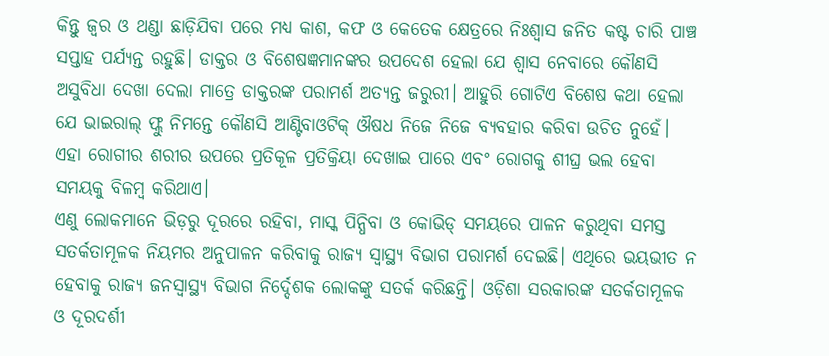କିନ୍ତୁ ଜ୍ୱର ଓ ଥଣ୍ଡା ଛାଡ଼ିଯିବା ପରେ ମଧ୍ୟ କାଶ, କଫ ଓ କେତେକ କ୍ଷେତ୍ରରେ ନିଃଶ୍ୱାସ ଜନିତ କଷ୍ଟ ଚାରି ପାଞ୍ଚ ସପ୍ତାହ ପର୍ଯ୍ୟନ୍ତ ରହୁଛି। ଡାକ୍ତର ଓ ବିଶେଷଜ୍ଞମାନଙ୍କର ଉପଦେଶ ହେଲା ଯେ ଶ୍ୱାସ ନେବାରେ କୌଣସି ଅସୁବିଧା ଦେଖା ଦେଲା ମାତ୍ରେ ଡାକ୍ତରଙ୍କ ପରାମର୍ଶ ଅତ୍ୟନ୍ତ ଜରୁରୀ। ଆହୁରି ଗୋଟିଏ ବିଶେଷ କଥା ହେଲା ଯେ ଭାଇରାଲ୍ ଫ୍ଲୁ ନିମନ୍ତେ କୌଣସି ଆଣ୍ଟିବାଓଟିକ୍ ଔଷଧ ନିଜେ ନିଜେ ବ୍ୟବହାର କରିବା ଉଚିତ ନୁହେଁ। ଏହା ରୋଗୀର ଶରୀର ଉପରେ ପ୍ରତିକୂଳ ପ୍ରତିକ୍ରିୟା ଦେଖାଇ ପାରେ ଏବଂ ରୋଗକୁ ଶୀଘ୍ର ଭଲ ହେବା ସମୟକୁ ବିଳମ୍ବ କରିଥାଏ।
ଏଣୁ ଲୋକମାନେ ଭିଡ଼ରୁ ଦୂରରେ ରହିବା, ମାସ୍କ ପିନ୍ଧିବା ଓ କୋଭିଡ୍ ସମୟରେ ପାଳନ କରୁଥିବା ସମସ୍ତ ସତର୍କତାମୂଳକ ନିୟମର ଅନୁପାଳନ କରିବାକୁ ରାଜ୍ୟ ସ୍ୱାସ୍ଥ୍ୟ ବିଭାଗ ପରାମର୍ଶ ଦେଇଛି। ଏଥିରେ ଭୟଭୀତ ନ ହେବାକୁ ରାଜ୍ୟ ଜନସ୍ୱାସ୍ଥ୍ୟ ବିଭାଗ ନିର୍ଦ୍ଦେଶକ ଲୋକଙ୍କୁ ସତର୍କ କରିଛନ୍ତି। ଓଡ଼ିଶା ସରକାରଙ୍କ ସତର୍କତାମୂଳକ ଓ ଦୂରଦର୍ଶୀ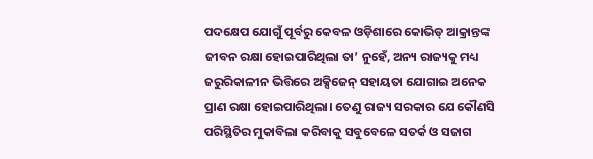ପଦକ୍ଷେପ ଯୋଗୁଁ ପୂର୍ବରୁ କେବଳ ଓଡ଼ିଶାରେ କୋଭିଡ୍ ଆକ୍ରାନ୍ତଙ୍କ ଜୀବନ ରକ୍ଷା ହୋଇପାରିଥିଲା ତା’ ନୁହେଁ, ଅନ୍ୟ ରାଜ୍ୟକୁ ମଧ୍ୟ ଜରୁରିକାଳୀନ ଭିତ୍ତିରେ ଅକ୍ସିଜେନ୍ ସହାୟତା ଯୋଗାଇ ଅନେକ ପ୍ରାଣ ରକ୍ଷା ହୋଇପାରିଥିଲା। ତେଣୁ ରାଜ୍ୟ ସରକାର ଯେ କୌଣସି ପରିସ୍ଥିତିର ମୁକାବିଲା କରିବାକୁ ସବୁବେଳେ ସତର୍କ ଓ ସଜାଗ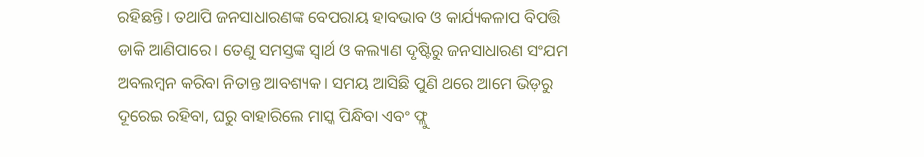ରହିଛନ୍ତି। ତଥାପି ଜନସାଧାରଣଙ୍କ ବେପରାୟ ହାବଭାବ ଓ କାର୍ଯ୍ୟକଳାପ ବିପତ୍ତି ଡାକି ଆଣିପାରେ। ତେଣୁ ସମସ୍ତଙ୍କ ସ୍ୱାର୍ଥ ଓ କଲ୍ୟାଣ ଦୃଷ୍ଟିରୁ ଜନସାଧାରଣ ସଂଯମ ଅବଲମ୍ବନ କରିବା ନିତାନ୍ତ ଆବଶ୍ୟକ। ସମୟ ଆସିଛି ପୁଣି ଥରେ ଆମେ ଭିଡ଼ରୁ ଦୂରେଇ ରହିବା, ଘରୁ ବାହାରିଲେ ମାସ୍କ ପିନ୍ଧିବା ଏବଂ ଫ୍ଲୁ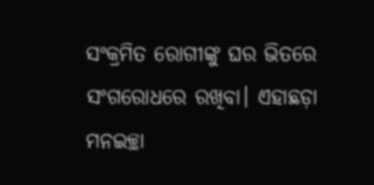ସଂକ୍ରମିତ ରୋଗୀଙ୍କୁ ଘର ଭିତରେ ସଂଗରୋଧରେ ରଖିବା। ଏହାଛଡ଼ା ମନଇଚ୍ଛା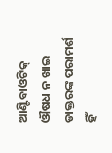ଆଣ୍ଟିବାଓଟିକ୍ ଔଷଧ ନ ଖାଇ ଡାକ୍ତରଙ୍କ ପରାମର୍ଶ ହିଁ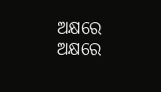ଅକ୍ଷରେ ଅକ୍ଷରେ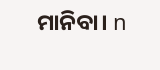ମାନିବା। n